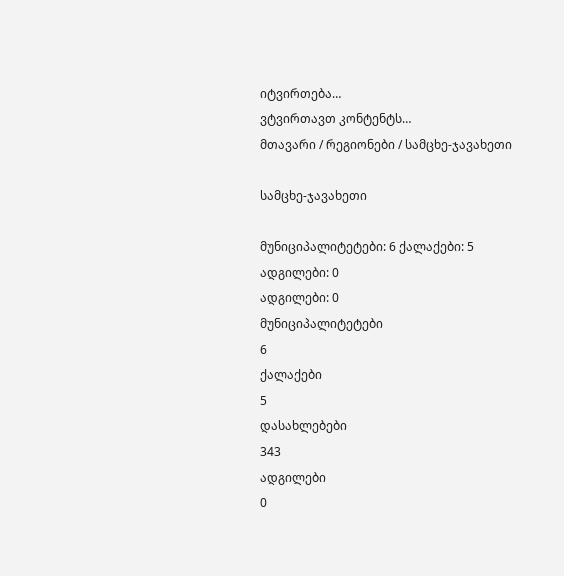იტვირთება…
ვტვირთავთ კონტენტს…
მთავარი / რეგიონები / სამცხე-ჯავახეთი

სამცხე-ჯავახეთი

მუნიციპალიტეტები: 6 ქალაქები: 5 ადგილები: 0
ადგილები: 0
მუნიციპალიტეტები
6
ქალაქები
5
დასახლებები
343
ადგილები
0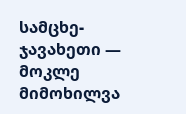სამცხე-ჯავახეთი — მოკლე მიმოხილვა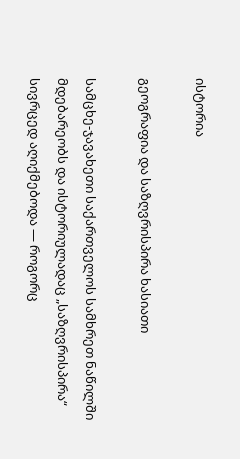ისტორია

გეოგრაფია და საზღვრისპირა ხასიათი

სამცხე-ჯავახეთი საქართველოს სამხრეთ ნაწილში მდებარეობს და ისტორიულადაც „საზღვრისპირა“ სივრცედ აღიქმებოდა — როგორც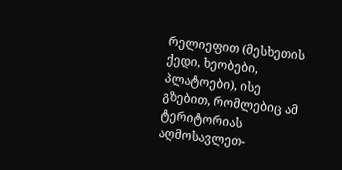რელიეფით (მესხეთის ქედი, ხეობები, პლატოები), ისე გზებით, რომლებიც ამ ტერიტორიას აღმოსავლეთ-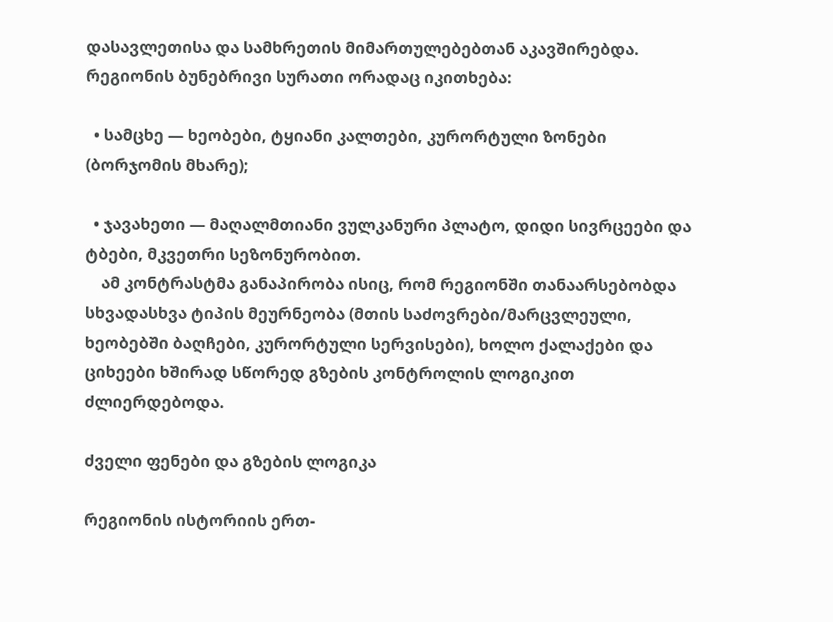დასავლეთისა და სამხრეთის მიმართულებებთან აკავშირებდა. რეგიონის ბუნებრივი სურათი ორადაც იკითხება:

  • სამცხე — ხეობები, ტყიანი კალთები, კურორტული ზონები (ბორჯომის მხარე);

  • ჯავახეთი — მაღალმთიანი ვულკანური პლატო, დიდი სივრცეები და ტბები, მკვეთრი სეზონურობით.
    ამ კონტრასტმა განაპირობა ისიც, რომ რეგიონში თანაარსებობდა სხვადასხვა ტიპის მეურნეობა (მთის საძოვრები/მარცვლეული, ხეობებში ბაღჩები, კურორტული სერვისები), ხოლო ქალაქები და ციხეები ხშირად სწორედ გზების კონტროლის ლოგიკით ძლიერდებოდა.

ძველი ფენები და გზების ლოგიკა

რეგიონის ისტორიის ერთ-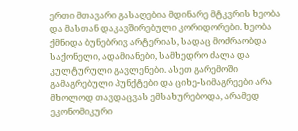ერთი მთავარი გასაღებია მდინარე მტკვრის ხეობა და მასთან დაკავშირებული კორიდორები. ხეობა ქმნიდა ბუნებრივ არტერიას, სადაც მოძრაობდა საქონელი, ადამიანები, სამხედრო ძალა და კულტურული გავლენები. ასეთ გარემოში გამაგრებული პუნქტები და ციხე-სიმაგრეები არა მხოლოდ თავდაცვას ემსახურებოდა, არამედ ეკონომიკური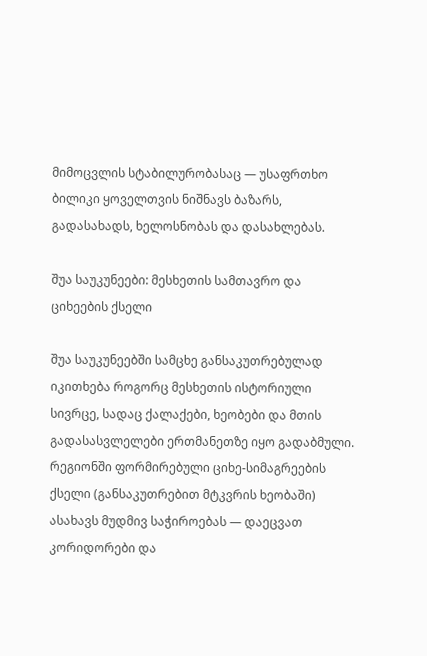მიმოცვლის სტაბილურობასაც — უსაფრთხო ბილიკი ყოველთვის ნიშნავს ბაზარს, გადასახადს, ხელოსნობას და დასახლებას.

შუა საუკუნეები: მესხეთის სამთავრო და ციხეების ქსელი

შუა საუკუნეებში სამცხე განსაკუთრებულად იკითხება როგორც მესხეთის ისტორიული სივრცე, სადაც ქალაქები, ხეობები და მთის გადასასვლელები ერთმანეთზე იყო გადაბმული. რეგიონში ფორმირებული ციხე-სიმაგრეების ქსელი (განსაკუთრებით მტკვრის ხეობაში) ასახავს მუდმივ საჭიროებას — დაეცვათ კორიდორები და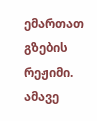ემართათ გზების რეჟიმი. ამავე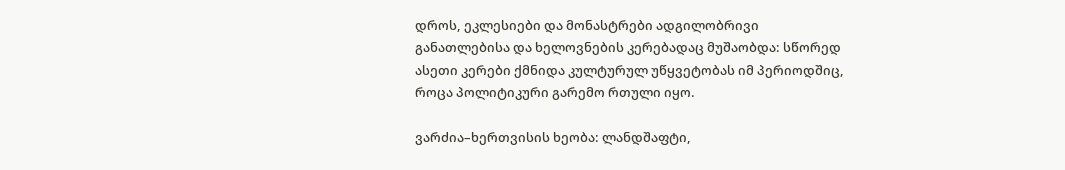დროს, ეკლესიები და მონასტრები ადგილობრივი განათლებისა და ხელოვნების კერებადაც მუშაობდა: სწორედ ასეთი კერები ქმნიდა კულტურულ უწყვეტობას იმ პერიოდშიც, როცა პოლიტიკური გარემო რთული იყო.

ვარძია–ხერთვისის ხეობა: ლანდშაფტი,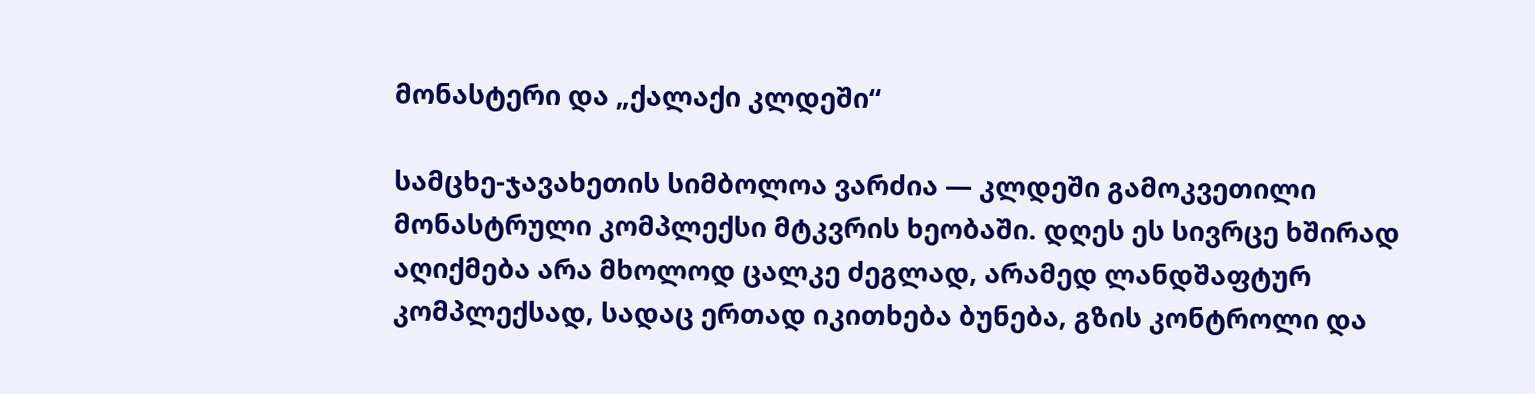მონასტერი და „ქალაქი კლდეში“

სამცხე-ჯავახეთის სიმბოლოა ვარძია — კლდეში გამოკვეთილი მონასტრული კომპლექსი მტკვრის ხეობაში. დღეს ეს სივრცე ხშირად აღიქმება არა მხოლოდ ცალკე ძეგლად, არამედ ლანდშაფტურ კომპლექსად, სადაც ერთად იკითხება ბუნება, გზის კონტროლი და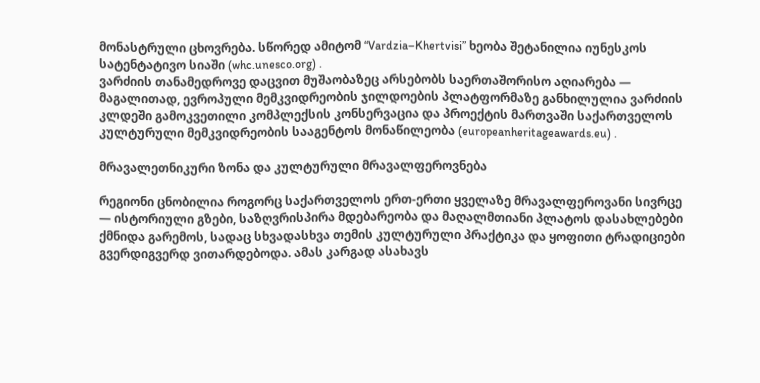მონასტრული ცხოვრება. სწორედ ამიტომ “Vardzia–Khertvisi” ხეობა შეტანილია იუნესკოს სატენტატივო სიაში (whc.unesco.org) .
ვარძიის თანამედროვე დაცვით მუშაობაზეც არსებობს საერთაშორისო აღიარება — მაგალითად, ევროპული მემკვიდრეობის ჯილდოების პლატფორმაზე განხილულია ვარძიის კლდეში გამოკვეთილი კომპლექსის კონსერვაცია და პროექტის მართვაში საქართველოს კულტურული მემკვიდრეობის სააგენტოს მონაწილეობა (europeanheritageawards.eu) .

მრავალეთნიკური ზონა და კულტურული მრავალფეროვნება

რეგიონი ცნობილია როგორც საქართველოს ერთ-ერთი ყველაზე მრავალფეროვანი სივრცე — ისტორიული გზები, საზღვრისპირა მდებარეობა და მაღალმთიანი პლატოს დასახლებები ქმნიდა გარემოს, სადაც სხვადასხვა თემის კულტურული პრაქტიკა და ყოფითი ტრადიციები გვერდიგვერდ ვითარდებოდა. ამას კარგად ასახავს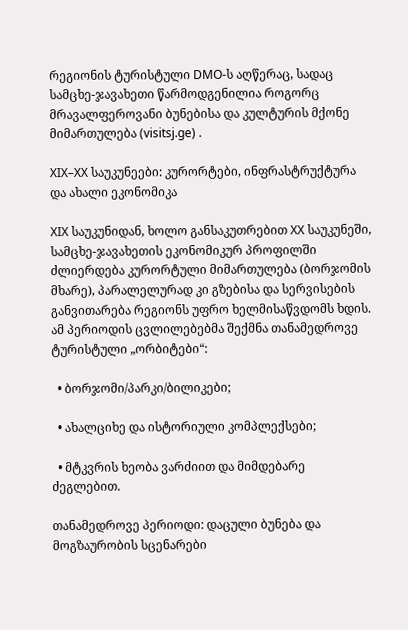რეგიონის ტურისტული DMO-ს აღწერაც, სადაც სამცხე-ჯავახეთი წარმოდგენილია როგორც მრავალფეროვანი ბუნებისა და კულტურის მქონე მიმართულება (visitsj.ge) .

XIX–XX საუკუნეები: კურორტები, ინფრასტრუქტურა და ახალი ეკონომიკა

XIX საუკუნიდან, ხოლო განსაკუთრებით XX საუკუნეში, სამცხე-ჯავახეთის ეკონომიკურ პროფილში ძლიერდება კურორტული მიმართულება (ბორჯომის მხარე), პარალელურად კი გზებისა და სერვისების განვითარება რეგიონს უფრო ხელმისაწვდომს ხდის. ამ პერიოდის ცვლილებებმა შექმნა თანამედროვე ტურისტული „ორბიტები“:

  • ბორჯომი/პარკი/ბილიკები;

  • ახალციხე და ისტორიული კომპლექსები;

  • მტკვრის ხეობა ვარძიით და მიმდებარე ძეგლებით.

თანამედროვე პერიოდი: დაცული ბუნება და მოგზაურობის სცენარები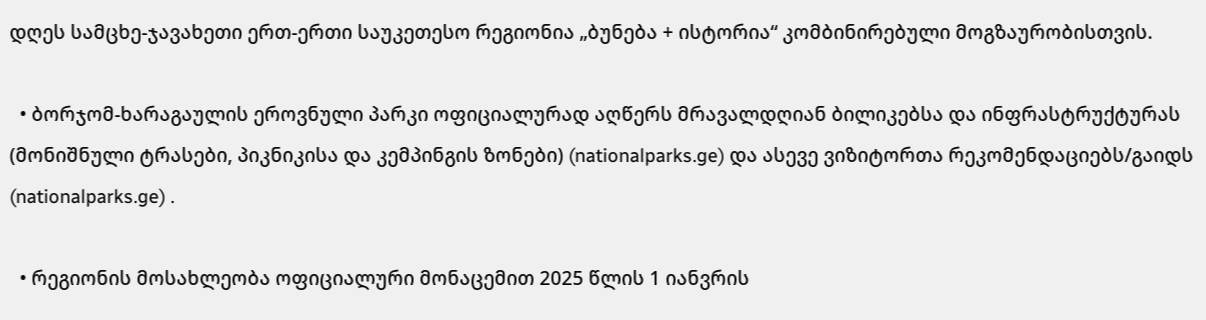დღეს სამცხე-ჯავახეთი ერთ-ერთი საუკეთესო რეგიონია „ბუნება + ისტორია“ კომბინირებული მოგზაურობისთვის.

  • ბორჯომ-ხარაგაულის ეროვნული პარკი ოფიციალურად აღწერს მრავალდღიან ბილიკებსა და ინფრასტრუქტურას (მონიშნული ტრასები, პიკნიკისა და კემპინგის ზონები) (nationalparks.ge) და ასევე ვიზიტორთა რეკომენდაციებს/გაიდს (nationalparks.ge) .

  • რეგიონის მოსახლეობა ოფიციალური მონაცემით 2025 წლის 1 იანვრის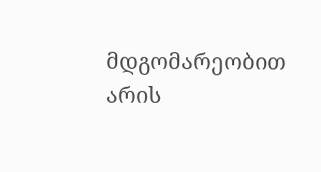მდგომარეობით არის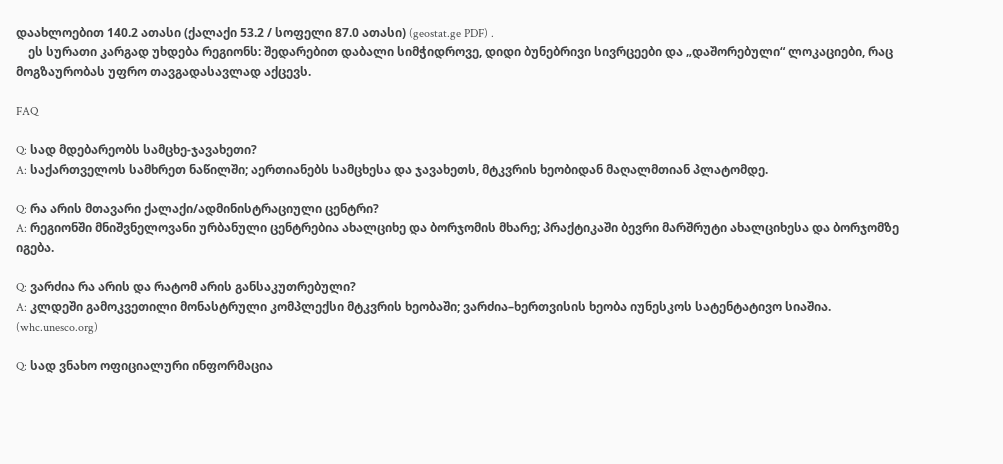დაახლოებით 140.2 ათასი (ქალაქი 53.2 / სოფელი 87.0 ათასი) (geostat.ge PDF) .
    ეს სურათი კარგად უხდება რეგიონს: შედარებით დაბალი სიმჭიდროვე, დიდი ბუნებრივი სივრცეები და „დაშორებული“ ლოკაციები, რაც მოგზაურობას უფრო თავგადასავლად აქცევს.

FAQ

Q: სად მდებარეობს სამცხე-ჯავახეთი?
A: საქართველოს სამხრეთ ნაწილში; აერთიანებს სამცხესა და ჯავახეთს, მტკვრის ხეობიდან მაღალმთიან პლატომდე.

Q: რა არის მთავარი ქალაქი/ადმინისტრაციული ცენტრი?
A: რეგიონში მნიშვნელოვანი ურბანული ცენტრებია ახალციხე და ბორჯომის მხარე; პრაქტიკაში ბევრი მარშრუტი ახალციხესა და ბორჯომზე იგება.

Q: ვარძია რა არის და რატომ არის განსაკუთრებული?
A: კლდეში გამოკვეთილი მონასტრული კომპლექსი მტკვრის ხეობაში; ვარძია–ხერთვისის ხეობა იუნესკოს სატენტატივო სიაშია. (whc.unesco.org)

Q: სად ვნახო ოფიციალური ინფორმაცია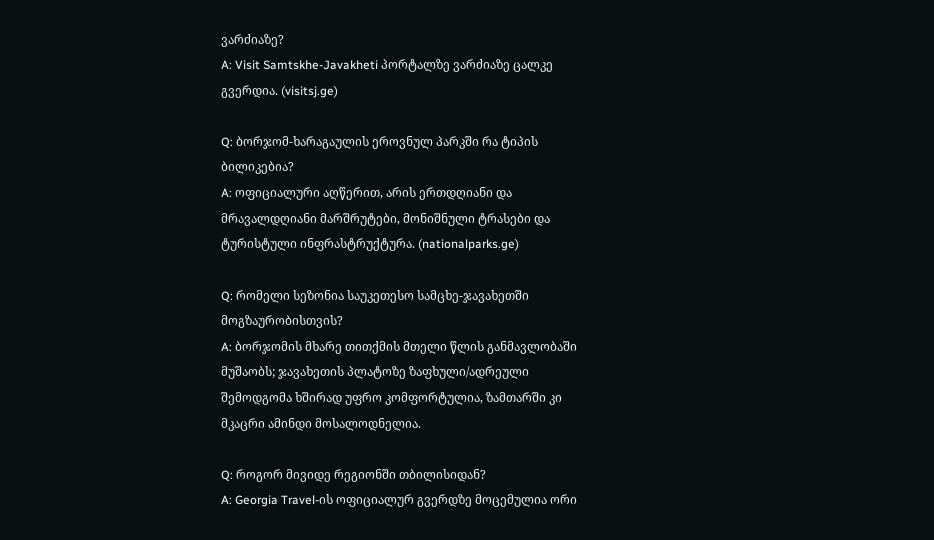ვარძიაზე?
A: Visit Samtskhe-Javakheti პორტალზე ვარძიაზე ცალკე გვერდია. (visitsj.ge)

Q: ბორჯომ-ხარაგაულის ეროვნულ პარკში რა ტიპის ბილიკებია?
A: ოფიციალური აღწერით, არის ერთდღიანი და მრავალდღიანი მარშრუტები, მონიშნული ტრასები და ტურისტული ინფრასტრუქტურა. (nationalparks.ge)

Q: რომელი სეზონია საუკეთესო სამცხე-ჯავახეთში მოგზაურობისთვის?
A: ბორჯომის მხარე თითქმის მთელი წლის განმავლობაში მუშაობს; ჯავახეთის პლატოზე ზაფხული/ადრეული შემოდგომა ხშირად უფრო კომფორტულია, ზამთარში კი მკაცრი ამინდი მოსალოდნელია.

Q: როგორ მივიდე რეგიონში თბილისიდან?
A: Georgia Travel-ის ოფიციალურ გვერდზე მოცემულია ორი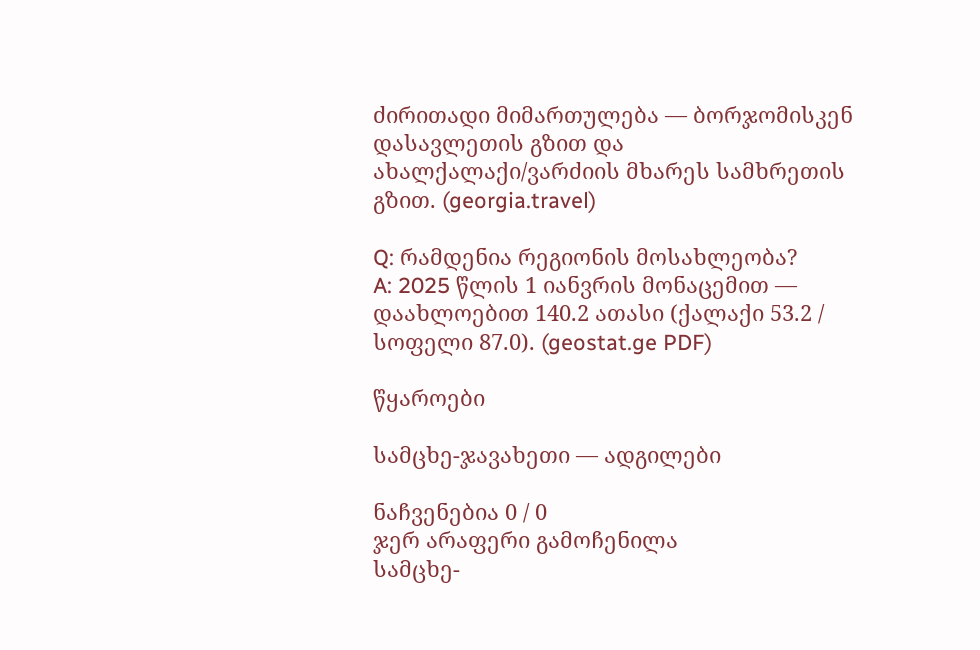ძირითადი მიმართულება — ბორჯომისკენ დასავლეთის გზით და ახალქალაქი/ვარძიის მხარეს სამხრეთის გზით. (georgia.travel)

Q: რამდენია რეგიონის მოსახლეობა?
A: 2025 წლის 1 იანვრის მონაცემით — დაახლოებით 140.2 ათასი (ქალაქი 53.2 / სოფელი 87.0). (geostat.ge PDF)

წყაროები

სამცხე-ჯავახეთი — ადგილები

ნაჩვენებია 0 / 0
ჯერ არაფერი გამოჩენილა
სამცხე-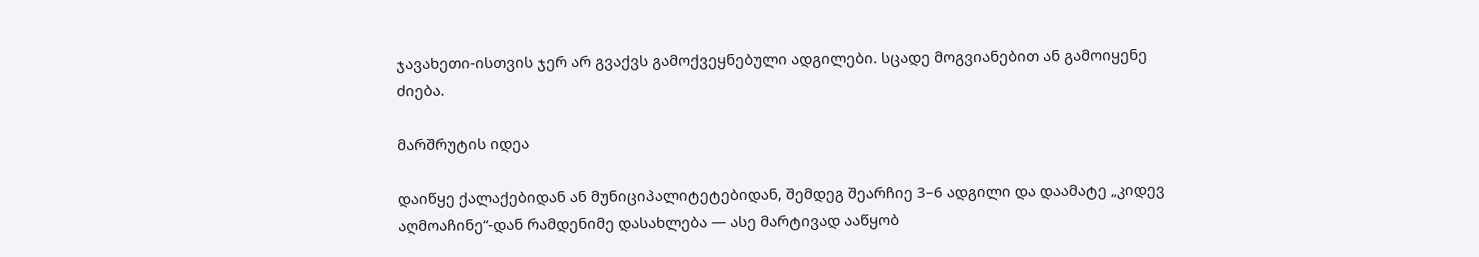ჯავახეთი-ისთვის ჯერ არ გვაქვს გამოქვეყნებული ადგილები. სცადე მოგვიანებით ან გამოიყენე ძიება.

მარშრუტის იდეა

დაიწყე ქალაქებიდან ან მუნიციპალიტეტებიდან, შემდეგ შეარჩიე 3–6 ადგილი და დაამატე „კიდევ აღმოაჩინე“-დან რამდენიმე დასახლება — ასე მარტივად ააწყობ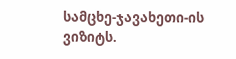სამცხე-ჯავახეთი-ის ვიზიტს.